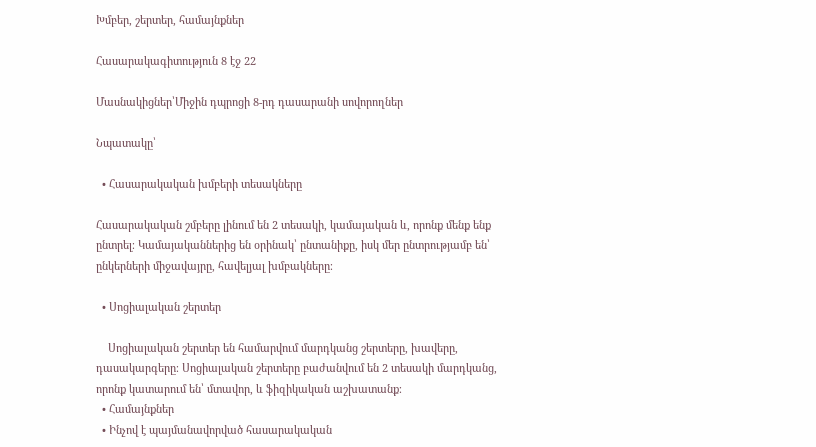Խմբեր, շերտեր, համայնքներ

Հասարակագիտություն 8 էջ 22

Մասնակիցներ՝Միջին դպրոցի 8-րդ դասարանի սովորողներ

Նպատակը՝

  • Հասարակական խմբերի տեսակները

Հասարակական շմբերը լինում են 2 տեսակի, կամայական և, որոնք մենք ենք ընտրել։ Կամայականներից են օրինակ՝ ընտանիքը, իսկ մեր ընտրությամբ են՝ ընկերների միջավայրը, հավելյալ խմբակները։

  • Սոցիալական շերտեր

    Սոցիալական շերտեր են համարվում մարդկանց շերտերը, խավերը, դասակարգերը։ Սոցիալական շերտերը բաժանվում են 2 տեսակի մարդկանց, որոնք կատարում են՝ մտավոր, և ֆիզիկական աշխատանք։
  • Համայնքներ
  • Ինչով է պայմանավորված հասարակական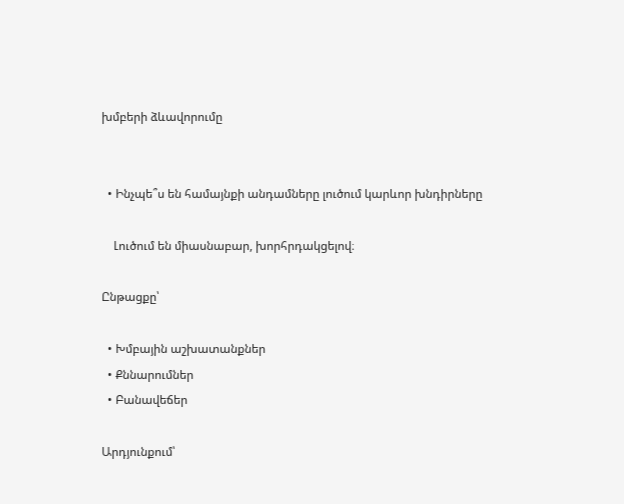խմբերի ձևավորումը


  • Ինչպե՞ս են համայնքի անդամները լուծում կարևոր խնդիրները

    Լուծում են միասնաբար, խորհրդակցելով։

Ընթացքը՝

  • Խմբային աշխատանքներ
  • Քննարումներ
  • Բանավեճեր

Արդյունքում՝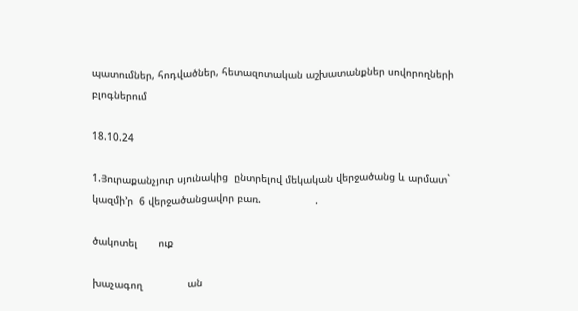պատումներ, հոդվածներ, հետազոտական աշխատանքներ սովորողների բլոգներում

18.10.24

1.Յուրաքանչյուր սյունակից  ընտրելով մեկական վերջածանց և արմատ` կազմի’ր  6 վերջածանցավոր բառ.                  .

ծակոտել       ուք

խաչագող               ան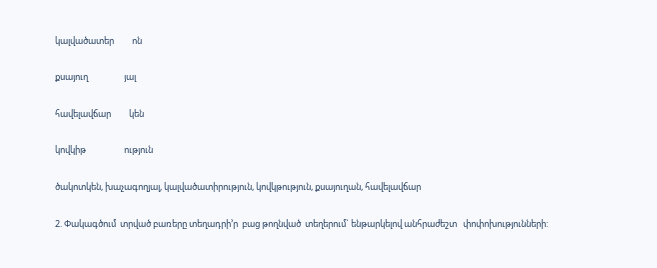կալվածատեր         ոն

քսայուղ                  յալ

հավելավճար         կեն

կովկիթ                   ություն

ծակոտկեն, խաչագողյալ, կալվածատիրություն, կովկթություն, քսայուղան, հավելավճար

2. Փակագծում  տրված բառերը տեղադրի’ր  բաց թողնված  տեղերում` ենթարկելով անհրաժեշտ   փոփոխությունների: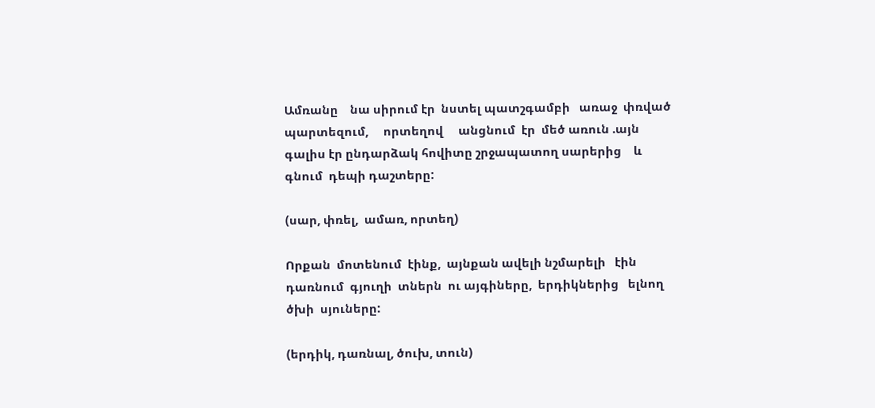Ամռանը    նա սիրում էր  նստել պատշգամբի   առաջ  փռված  պարտեզում,     որտեղով     անցնում  էր  մեծ առուն .այն գալիս էր ընդարձակ հովիտը շրջապատող սարերից    և   գնում  դեպի դաշտերը:

(սար, փռել,  ամառ, որտեղ)

Որքան  մոտենում  էինք,  այնքան ավելի նշմարելի   էին դառնում  գյուղի  տներն  ու այգիները,  երդիկներից   ելնող   ծխի  սյուները:

(երդիկ, դառնալ, ծուխ, տուն)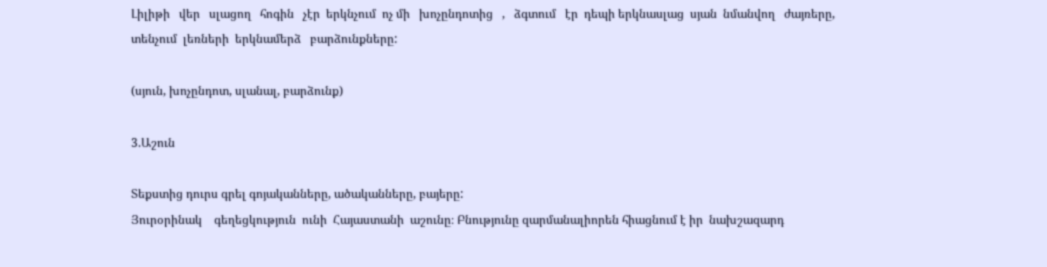Լիլիթի   վեր   սլացող   հոգին   չէր  երկնչում  ոչ մի   խոչընդոտից   ,   ձգտում   էր  դեպի երկնասլաց  սյան  նմանվող   ժայռերը,   տենչում  լեռների  երկնամերձ   բարձունքները:

(սյուն, խոչընդոտ, սլանալ, բարձունք)

3.Աշուն

Տեքստից դուրս գրել գոյականները, ածականները, բայերը:
Յուրօրինակ    գեղեցկություն  ունի  Հայաստանի  աշունը։ Բնությունը զարմանալիորեն հիացնում է իր  նախշազարդ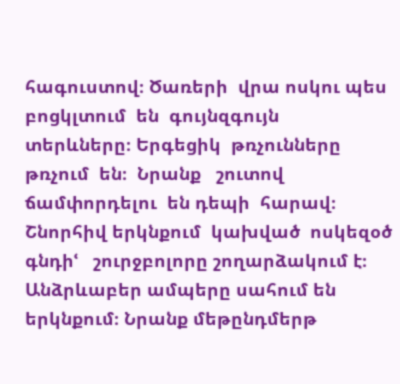հագուստով։ Ծառերի  վրա ոսկու պես   բոցկլտում  են  գույնզգույն  տերևները։ Երգեցիկ  թռչունները  թռչում  են։  Նրանք   շուտով  ճամփորդելու  են դեպի  հարավ։ Շնորհիվ երկնքում  կախված  ոսկեզօծ  գնդիՙ   շուրջբոլորը շողարձակում է։
Անձրևաբեր ամպերը սահում են երկնքում։ Նրանք մեթընդմերթ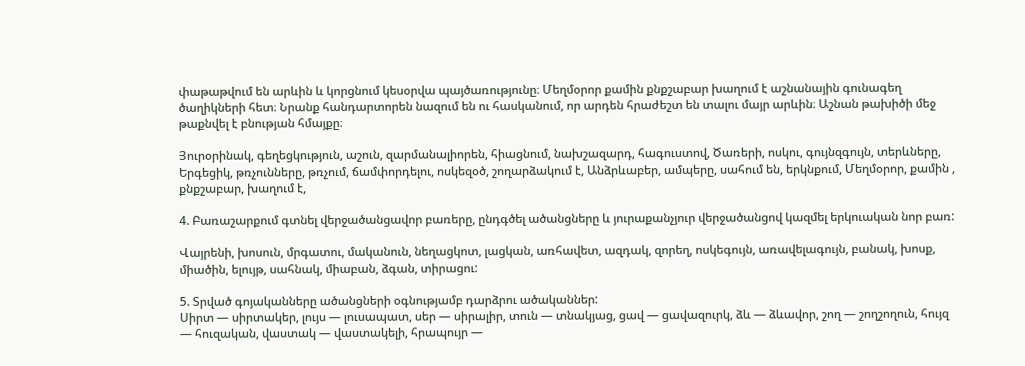փաթաթվում են արևին և կորցնում կեսօրվա պայծառությունը։ Մեղմօրոր քամին քնքշաբար խաղում է աշնանային գունագեղ ծաղիկների հետ։ Նրանք հանդարտորեն նազում են ու հասկանում, որ արդեն հրաժեշտ են տալու մայր արևին։ Աշնան թախիծի մեջ թաքնվել է բնության հմայքը։

Յուրօրինակ, գեղեցկություն, աշուն, զարմանալիորեն, հիացնում, նախշազարդ, հագուստով, Ծառերի, ոսկու, գույնզգույն, տերևները, Երգեցիկ, թռչունները, թռչում, ճամփորդելու, ոսկեզօծ, շողարձակում է, Անձրևաբեր, ամպերը, սահում են, երկնքում, Մեղմօրոր, քամին , քնքշաբար, խաղում է,

4. Բառաշարքում գտնել վերջածանցավոր բառերը, ընդգծել ածանցները և յուրաքանչյուր վերջածանցով կազմել երկուական նոր բառ:

Վայրենի, խոսուն, մրգատու, մականուն, նեղացկոտ, լացկան, առհավետ, ազդակ, զորեղ, ոսկեգույն, առավելագույն, բանակ, խոսք, միածին, ելույթ, սահնակ, միաբան, ձգան, տիրացու:

5. Տրված գոյականները ածանցների օգնությամբ դարձրու ածականներ:
Սիրտ — սիրտակեր, լույս — լուսապատ, սեր — սիրալիր, տուն — տնակյաց, ցավ — ցավազուրկ, ձև — ձևավոր, շող — շողշողուն, հույզ — հուզական, վաստակ — վաստակելի, հրապույր —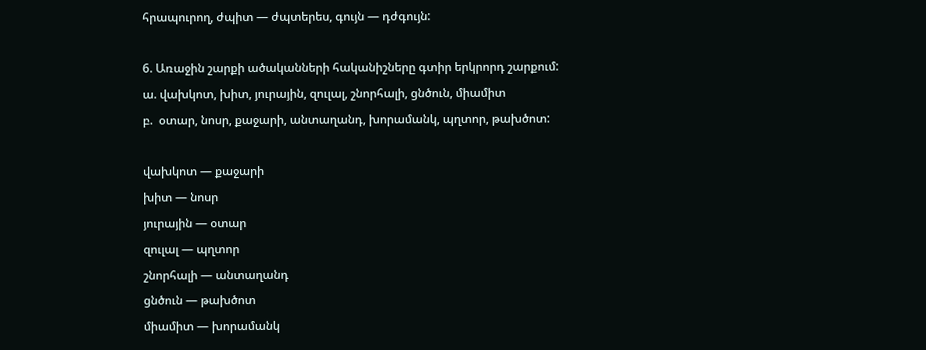հրապուրող, ժպիտ — ժպտերես, գույն — դժգույն:

6. Առաջին շարքի ածականների հականիշները գտիր երկրորդ շարքում:
ա. վախկոտ, խիտ, յուրային, զուլալ, շնորհալի, ցնծուն, միամիտ
բ.  օտար, նոսր, քաջարի, անտաղանդ, խորամանկ, պղտոր, թախծոտ:

վախկոտ — քաջարի
խիտ — նոսր
յուրային — օտար
զուլալ — պղտոր
շնորհալի — անտաղանդ
ցնծուն — թախծոտ
միամիտ — խորամանկ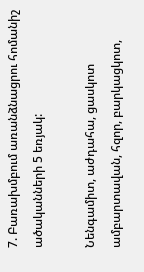7. Բառախմբում առանձնացրու հոմանիշ ածականների 5 եռյակ:

Նենգամիտ, աժդահա, ցասկոտ ամբարտավան, հզոր, բարկացկոտ,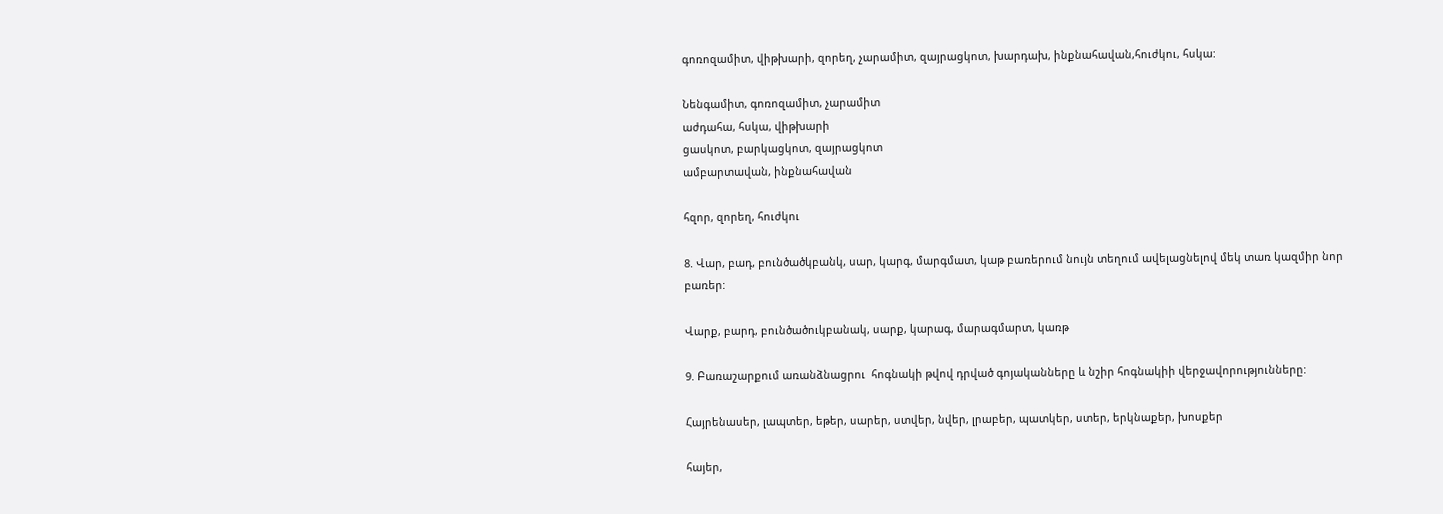գոռոզամիտ, վիթխարի, զորեղ, չարամիտ, զայրացկոտ, խարդախ, ինքնահավան,հուժկու, հսկա:

Նենգամիտ, գոռոզամիտ, չարամիտ
աժդահա, հսկա, վիթխարի
ցասկոտ, բարկացկոտ, զայրացկոտ
ամբարտավան, ինքնահավան

հզոր, զորեղ, հուժկու

8. Վար, բադ, բունծածկբանկ, սար, կարգ, մարգմատ, կաթ բառերում նույն տեղում ավելացնելով մեկ տառ կազմիր նոր բառեր:

Վարք, բարդ, բունծածուկբանակ, սարք, կարագ, մարագմարտ, կառթ

9. Բառաշարքում առանձնացրու  հոգնակի թվով դրված գոյականները և նշիր հոգնակիի վերջավորությունները:

Հայրենասեր, լապտեր, եթեր, սարեր, ստվեր, նվեր, լրաբեր, պատկեր, ստեր, երկնաքեր, խոսքեր

հայեր,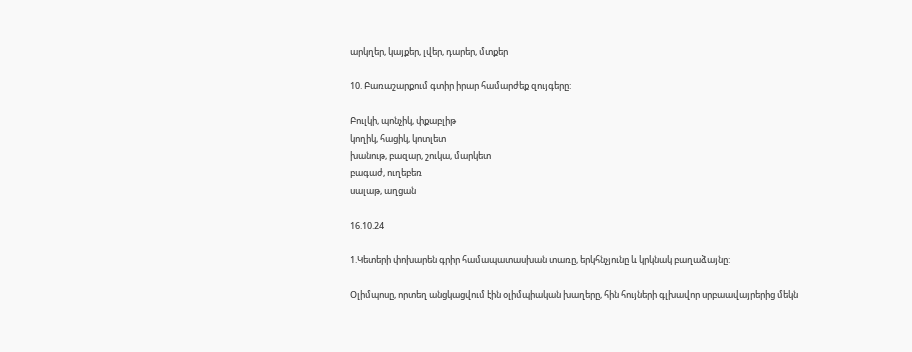արկղեր, կայքեր, լվեր, դարեր, մտքեր

10. Բառաշարքում գտիր իրար համարժեք զույգերը:

Բուլկի, պոնչիկ, փքաբլիթ
կողիկ, հացիկ, կոտլետ
խանութ, բազար, շուկա, մարկետ
բագաժ, ուղեբեռ
սալաթ, աղցան

16.10.24

1.Կետերի փոխարեն գրիր համապատասխան տառը, երկհնչյունը և կրկնակ բաղաձայնը:

Օլիմպոսը, որտեղ անցկացվում էին օլիմպիական խաղերը, հին հույների գլխավոր սրբաավայրերից մեկն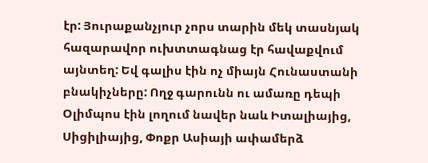էր: Յուրաքանչյուր չորս տարին մեկ տասնյակ հազարավոր ուխտտագնաց էր հավաքվում այնտեղ: Եվ գալիս էին ոչ միայն Հունաստանի բնակիչները: Ողջ գարունն ու ամառը դեպի Օլիմպոս էին լողում նավեր նաև Իտալիայից, Սիցիլիայից, Փոքր Ասիայի ափամերձ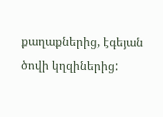քաղաքներից, էգեյան ծովի կղզիներից: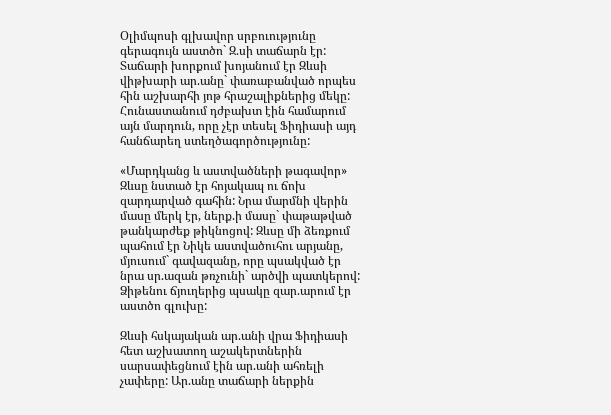Օլիմպոսի գլխավոր սրբուությունը գերագույն աստծո` Զ.սի տաճարն էր: Տաճարի խորքում խոյանում էր Զևսի վիթխարի ար.անը` փառաբանված որպես հին աշխարհի յոթ հրաշալիքներից մեկը: Հունաստանում դժբախտ էին համարում այն մարդուն, որը չէր տեսել Ֆիդիասի այդ հանճարեղ ստեղծագործությունը:

«Մարդկանց և աստվածների թագավոր» Զևսը նստած էր հոյակապ ու ճոխ զարդարված գահին: Նրա մարմնի վերին մասը մերկ էր, ներք.ի մասը` փաթաթված թանկարժեք թիկնոցով: Զևսը մի ձեռքում պահում էր Նիկե աստվածուհու արյանը, մյուսում` գավազանը, որը պսակված էր նրա սր.ազան թռչունի` արծվի պատկերով: Ձիթենու ճյուղերից պսակը զար.արում էր աստծո գլուխը:

Զևսի հսկայական ար.անի վրա Ֆիդիասի հետ աշխատող աշակերտներին սարսափեցնում էին ար.անի ահռելի չափերը: Ար.անը տաճարի ներքին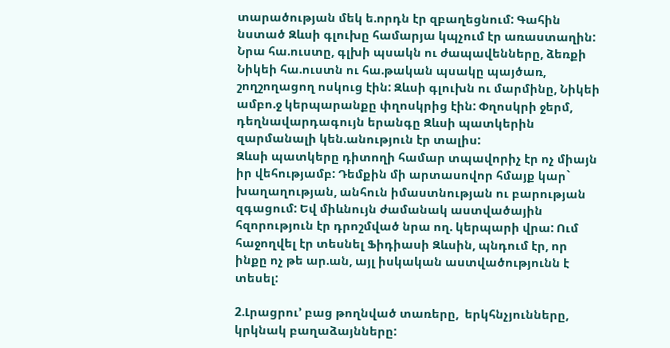տարածության մեկ ե.որդն էր զբաղեցնում: Գահին նստած Զևսի գլուխը համարյա կպչում էր առաստաղին:
Նրա հա.ուստը, գլխի պսակն ու ժապավենները, ձեռքի Նիկեի հա.ուստն ու հա.թական պսակը պայծառ, շողշողացող ոսկուց էին: Զևսի գլուխն ու մարմինը, Նիկեի ամբո.ջ կերպարանքը փղոսկրից էին: Փղոսկրի ջերմ, դեղնավարդագույն երանգը Զևսի պատկերին զարմանալի կեն.անություն էր տալիս:
Զևսի պատկերը դիտողի համար տպավորիչ էր ոչ միայն իր վեհությամբ: Դեմքին մի արտասովոր հմայք կար` խաղաղության, անհուն իմաստնության ու բարության զգացում: Եվ միևնույն ժամանակ աստվածային հզորություն էր դրոշմված նրա ող. կերպարի վրա: Ում հաջողվել էր տեսնել Ֆիդիասի Զևսին, պնդում էր, որ ինքը ոչ թե ար.ան, այլ իսկական աստվածությունն է տեսել:

2.Լրացրու’ բաց թողնված տառերը,  երկհնչյունները, կրկնակ բաղաձայնները: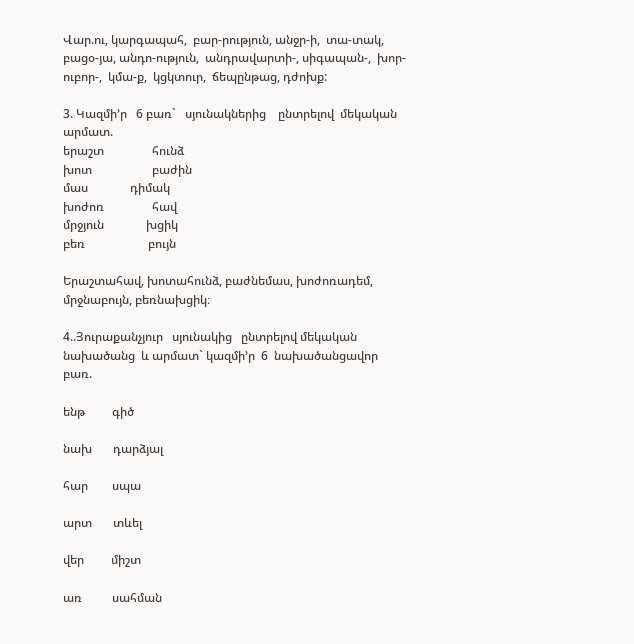Վար.ու, կարգապահ,  բար-րություն, անջր-ի,  տա-տակ, բացօ-յա, անդո-ություն,  անդրավարտի-, սիգապան-,  խոր-ուբոր-,  կմա-ք,  կցկտուր,  ճեպընթաց, դժոխք:

3. Կազմի’ր   6 բառ`   սյունակներից    ընտրելով  մեկական  արմատ.
երաշտ                հունձ
խոտ                    բաժին
մաս              դիմակ
խոժոռ                հավ
մրջյուն              խցիկ
բեռ                     բույն

Երաշտահավ, խոտահունձ, բաժնեմաս, խոժոռադեմ, մրջնաբույն, բեռնախցիկ։

4..Յուրաքանչյուր   սյունակից   ընտրելով մեկական  նախածանց  և արմատ` կազմի’ր  6  նախածանցավոր   բառ.

ենթ         գիծ

նախ       դարձյալ

հար        սպա

արտ       տևել

վեր         միշտ

առ          սահման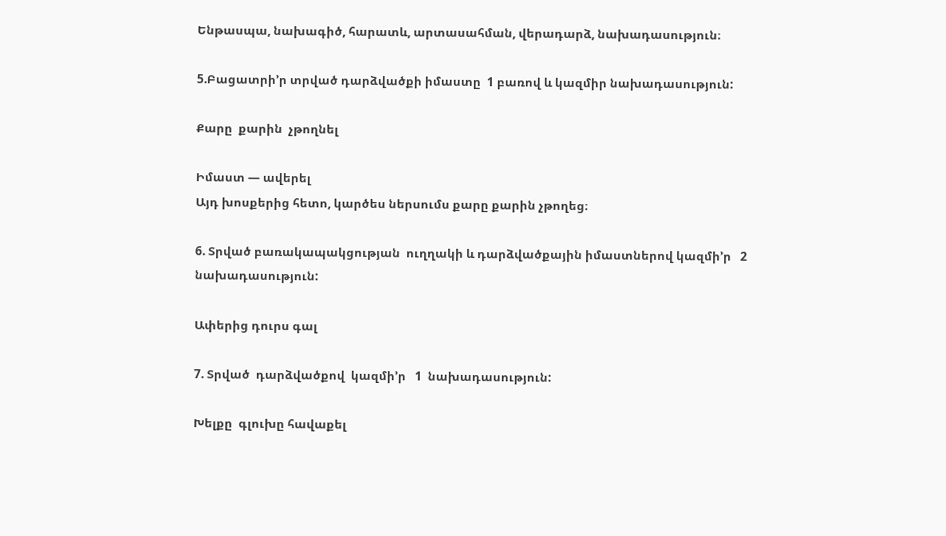Ենթասպա, նախագիծ, հարատև, արտասահման, վերադարձ, նախադասություն։

5.Բացատրի’ր տրված դարձվածքի իմաստը  1 բառով և կազմիր նախադասություն:

Քարը  քարին  չթողնել

Իմաստ — ավերել
Այդ խոսքերից հետո, կարծես ներսումս քարը քարին չթողեց։

6. Տրված բառակապակցության  ուղղակի և դարձվածքային իմաստներով կազմի’ր   2 նախադասություն:

Ափերից դուրս գալ

7. Տրված  դարձվածքով  կազմի’ր   1  նախադասություն:

Խելքը  գլուխը հավաքել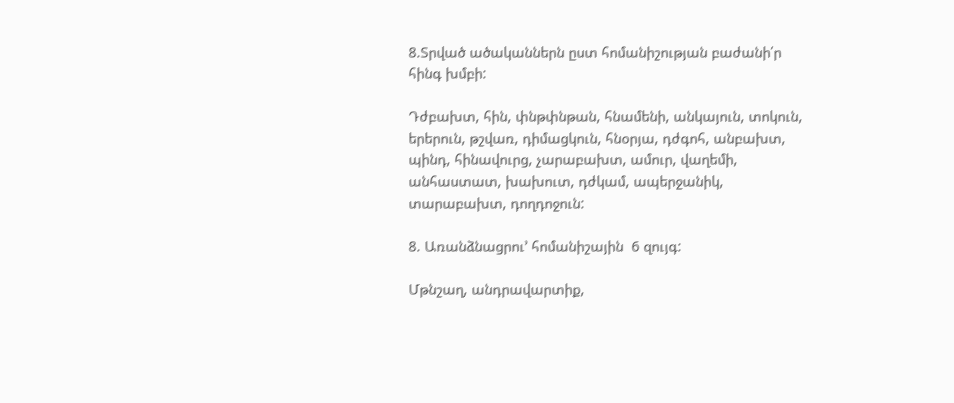8.Տրված ածականներն ըստ հոմանիշության բաժանի՛ր հինգ խմբի:

Դժբախտ, հին, փնթփնթան, հնամենի, անկայուն, տոկուն, երերուն, թշվառ, դիմացկուն, հնօրյա, դժգոհ, անբախտ, պինդ, հինավուրց, չարաբախտ, ամուր, վաղեմի, անհաստատ, խախուտ, դժկամ, ապերջանիկ, տարաբախտ, դողդոջուն:

8. Առանձնացրու’ հոմանիշային  6 զույգ:

Մթնշաղ, անդրավարտիք,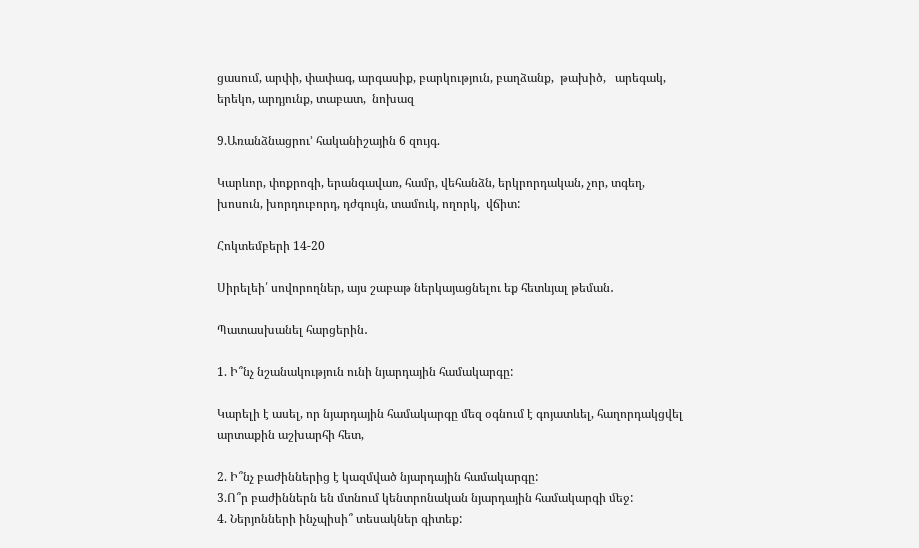ցասում, արփի, փափագ, արգասիք, բարկություն, բաղձանք,  թախիծ,   արեգակ, երեկո, արդյունք, տաբատ,  նոխազ

9.Առանձնացրու’ հականիշային 6 զույգ.

Կարևոր, փոքրոգի, երանգավառ, համր, վեհանձն, երկրորդական, չոր, տգեղ, խոսուն, խորդուբորդ, դժգույն, տամուկ, ողորկ,  վճիտ:

Հոկտեմբերի 14-20

Սիրելեի՛ սովորողներ, այս շաբաթ ներկայացնելու եք հետևյալ թեման․

Պատասխանել հարցերին․

1. Ի՞նչ նշանակություն ունի նյարդային համակարգը:

Կարելի է ասել, որ նյարդային համակարգը մեզ օգնում է գոյատևել, հաղորդակցվել արտաքին աշխարհի հետ,

2. Ի՞նչ բաժիններից է կազմված նյարդային համակարգը:
3.Ո՞ր բաժիններն են մտնում կենտրոնական նյարդային համակարգի ﬔջ:
4. Ներյոնների ինչպիսի՞ տեսակներ գիտեք: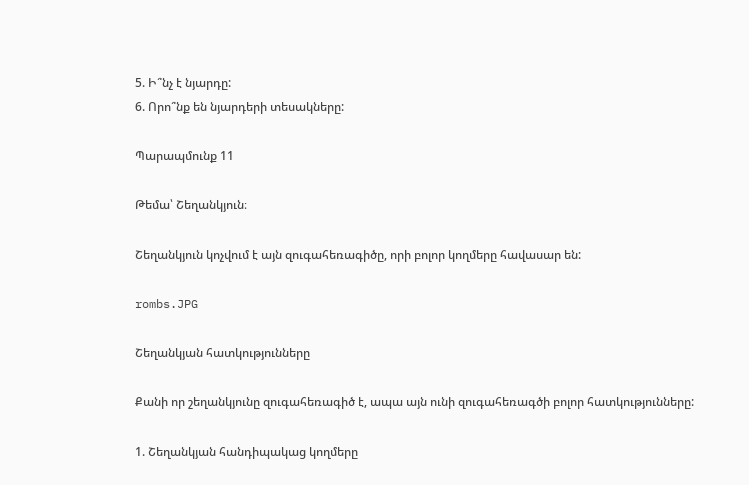5. Ի՞նչ է նյարդը:
6. Որո՞նք են նյարդերի տեսակները:

Պարապմունք 11

Թեմա՝ Շեղանկյուն։

Շեղանկյուն կոչվում է այն զուգահեռագիծը, որի բոլոր կողմերը հավասար են:

rombs.JPG

Շեղանկյան հատկությունները

Քանի որ շեղանկյունը զուգահեռագիծ է, ապա այն ունի զուգահեռագծի բոլոր հատկությունները:

1. Շեղանկյան հանդիպակաց կողմերը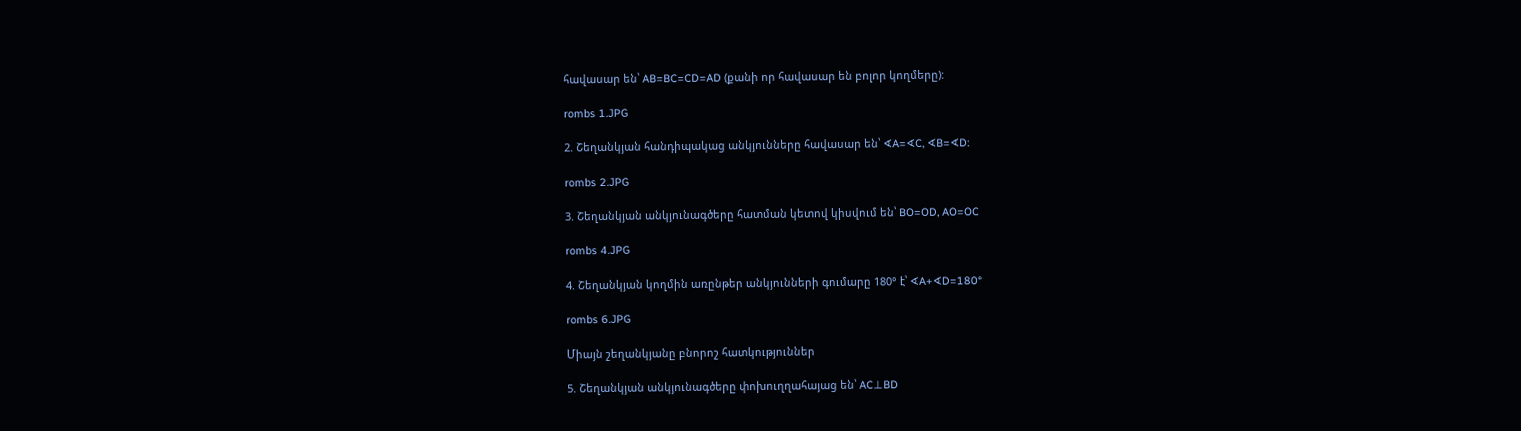հավասար են՝ AB=BC=CD=AD (քանի որ հավասար են բոլոր կողմերը):

rombs 1.JPG

2. Շեղանկյան հանդիպակաց անկյունները հավասար են՝ ∢A=∢C, ∢B=∢D:

rombs 2.JPG

3. Շեղանկյան անկյունագծերը հատման կետով կիսվում են՝ BO=OD, AO=OC

rombs 4.JPG

4. Շեղանկյան կողմին առընթեր անկյունների գումարը 180° է՝ ∢A+∢D=180°

rombs 6.JPG

Միայն շեղանկյանը բնորոշ հատկություններ

5. Շեղանկյան անկյունագծերը փոխուղղահայաց են՝ AC⊥BD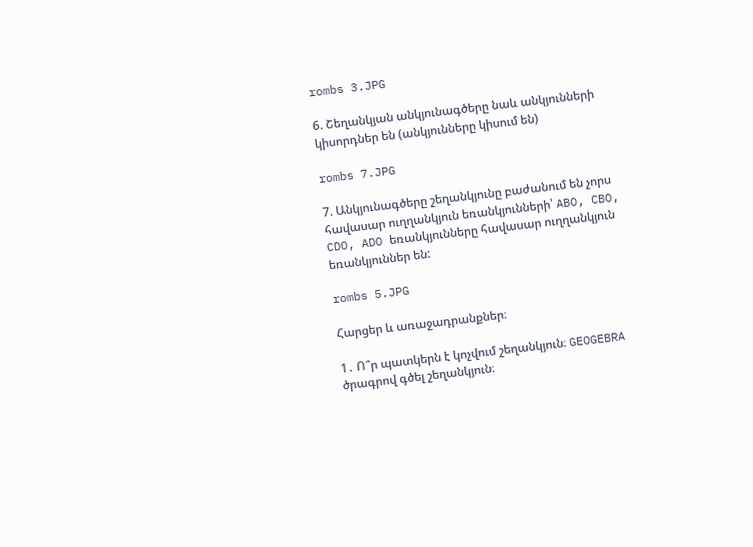rombs 3.JPG

6. Շեղանկյան անկյունագծերը նաև անկյունների կիսորդներ են (անկյունները կիսում են)

rombs 7.JPG

7. Անկյունագծերը շեղանկյունը բաժանում են չորս հավասար ուղղանկյուն եռանկյունների՝ ABO, CBO, CDO, ADO եռանկյունները հավասար ուղղանկյուն եռանկյուններ են:

rombs 5.JPG

Հարցեր և առաջադրանքներ։

1․ Ո՞ր պատկերն է կոչվում շեղանկյուն։ GEOGEBRA ծրագրով գծել շեղանկյուն։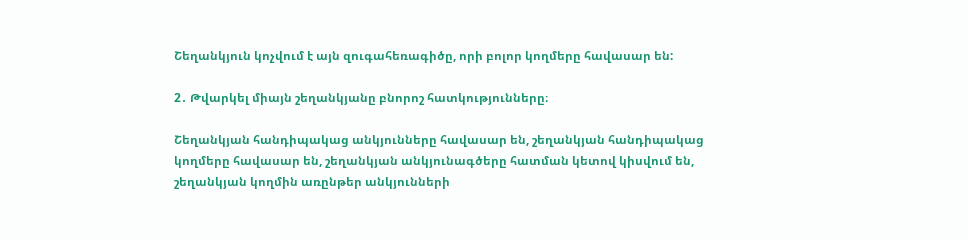Շեղանկյուն կոչվում է այն զուգահեռագիծը, որի բոլոր կողմերը հավասար են:

2․ Թվարկել միայն շեղանկյանը բնորոշ հատկությունները։

Շեղանկյան հանդիպակաց անկյունները հավասար են, շեղանկյան հանդիպակաց կողմերը հավասար են, շեղանկյան անկյունագծերը հատման կետով կիսվում են, շեղանկյան կողմին առընթեր անկյունների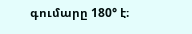գումարը 180° է։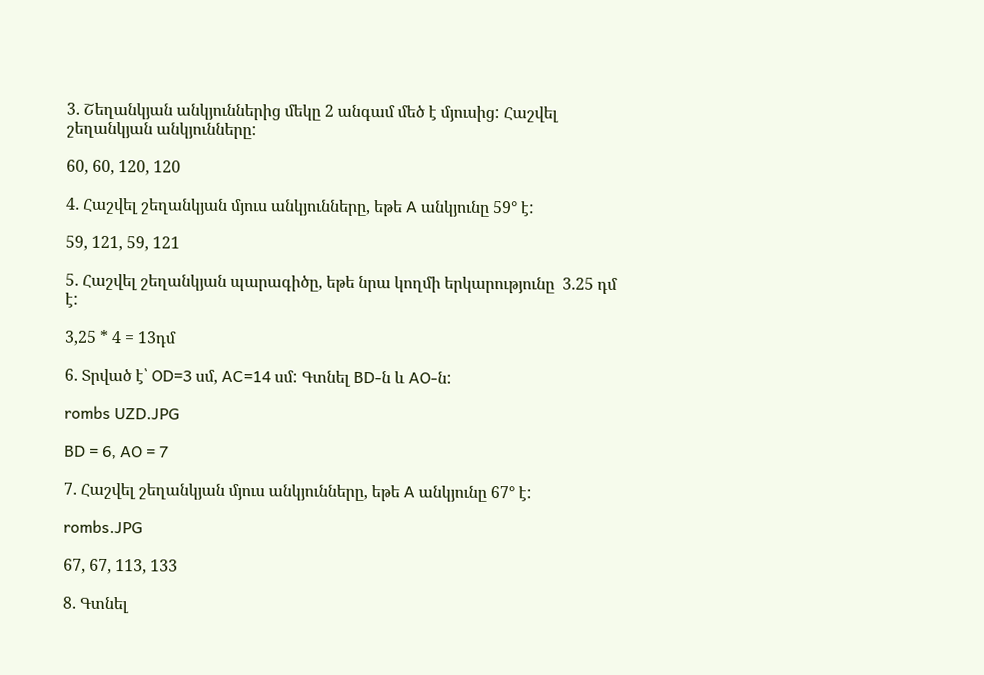3․ Շեղանկյան անկյուններից մեկը 2 անգամ մեծ է մյուսից: Հաշվել շեղանկյան անկյունները:

60, 60, 120, 120

4․ Հաշվել շեղանկյան մյուս անկյունները, եթե A անկյունը 59° է:

59, 121, 59, 121

5․ Հաշվել շեղանկյան պարագիծը, եթե նրա կողմի երկարությունը  3.25 դմ է:

3,25 * 4 = 13դմ

6․ Տրված է՝ OD=3 սմ, AC=14 սմ: Գտնել BD-ն և AO-ն:

rombs UZD.JPG

BD = 6, AO = 7

7․ Հաշվել շեղանկյան մյուս անկյունները, եթե A անկյունը 67° է:

rombs.JPG

67, 67, 113, 133

8․ Գտնել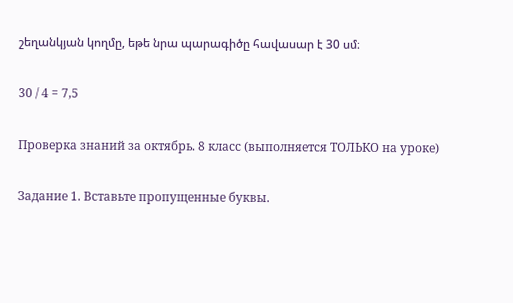շեղանկյան կողմը, եթե նրա պարագիծը հավասար է 30 սմ։

30 / 4 = 7,5

Проверка знаний за октябрь. 8 класс (выполняется ТОЛЬКО на уроке)

Задание 1. Вставьте пропущенные буквы.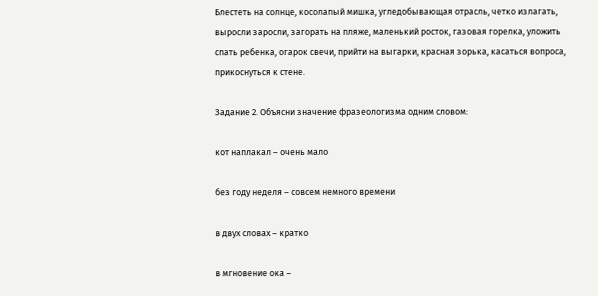Блестеть на солнце, косолапый мишка, угледобывающая отрасль, четко излагать, выросли заросли, загорать на пляже, маленький росток, газовая горелка, уложить спать ребенка, огарок свечи, прийти на выгарки, красная зорька, касаться вопроса, прикоснуться к стене.

Задание 2. Объясни значение фразеологизма одним словом:

кот наплакал – очень мало

без году неделя – совсем немного времени

в двух словах – кратко

в мгновение ока –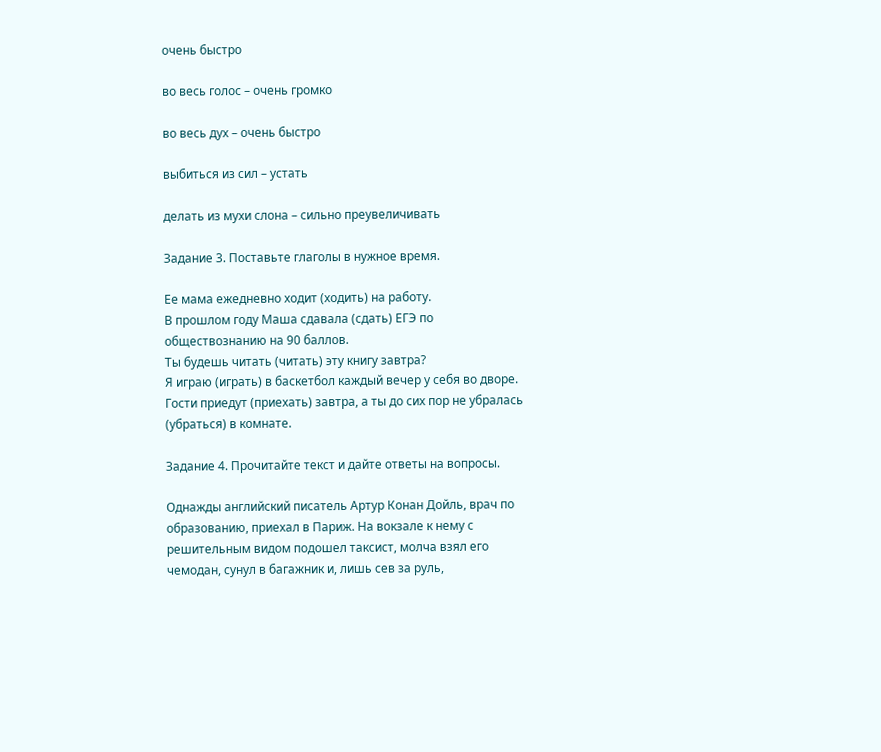очень быстро

во весь голос – очень громко

во весь дух – очень быстро

выбиться из сил – устать

делать из мухи слона – сильно преувеличивать

Задание 3. Поставьте глаголы в нужное время.

Ее мама ежедневно ходит (ходить) на работу.
В прошлом году Маша сдавала (сдать) ЕГЭ по обществознанию на 90 баллов.
Ты будешь читать (читать) эту книгу завтра?
Я играю (играть) в баскетбол каждый вечер у себя во дворе.
Гости приедут (приехать) завтра, а ты до сих пор не убралась (убраться) в комнате.

Задание 4. Прочитайте текст и дайте ответы на вопросы.

Однажды английский писатель Артур Конан Дойль, врач по образованию, приехал в Париж. На вокзале к нему с решительным видом подошел таксист, молча взял его чемодан, сунул в багажник и, лишь сев за руль,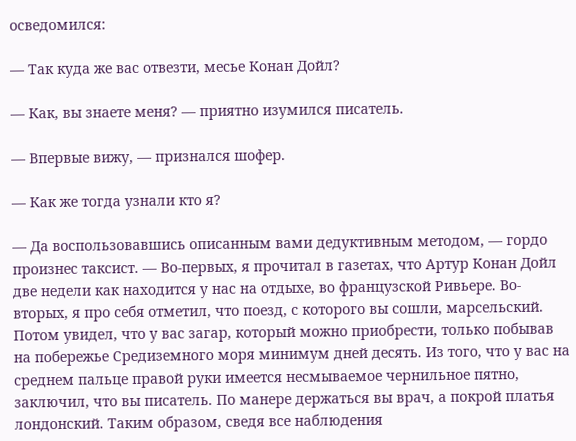осведомился:

— Так куда же вас отвезти, месье Конан Дойл?

— Как, вы знаете меня? — приятно изумился писатель.

— Впервые вижу, — признался шофер.

— Как же тогда узнали кто я?

— Да воспользовавшись описанным вами дедуктивным методом, — гордо произнес таксист. — Во-первых, я прочитал в газетах, что Артур Конан Дойл две недели как находится у нас на отдыхе, во французской Ривьере. Во-вторых, я про себя отметил, что поезд, с которого вы сошли, марсельский. Потом увидел, что у вас загар, который можно приобрести, только побывав на побережье Средиземного моря минимум дней десять. Из того, что у вас на среднем пальце правой руки имеется несмываемое чернильное пятно, заключил, что вы писатель. По манере держаться вы врач, а покрой платья лондонский. Таким образом, сведя все наблюдения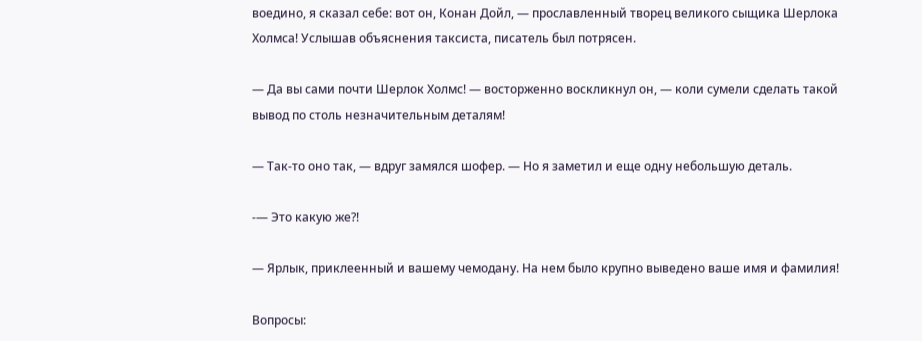воедино, я сказал себе: вот он, Конан Дойл, — прославленный творец великого сыщика Шерлока Холмса! Услышав объяснения таксиста, писатель был потрясен.

— Да вы сами почти Шерлок Холмс! — восторженно воскликнул он, — коли сумели сделать такой вывод по столь незначительным деталям!

— Так-то оно так, — вдруг замялся шофер. — Но я заметил и еще одну небольшую деталь.

-— Это какую же?!

— Ярлык, приклеенный и вашему чемодану. На нем было крупно выведено ваше имя и фамилия!

Вопросы: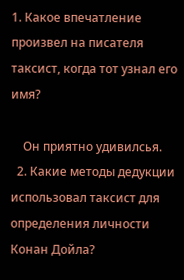1. Какое впечатление произвел на писателя таксист, когда тот узнал его имя?

    Он приятно удивилсья.
  2. Какие методы дедукции использовал таксист для определения личности Конан Дойла?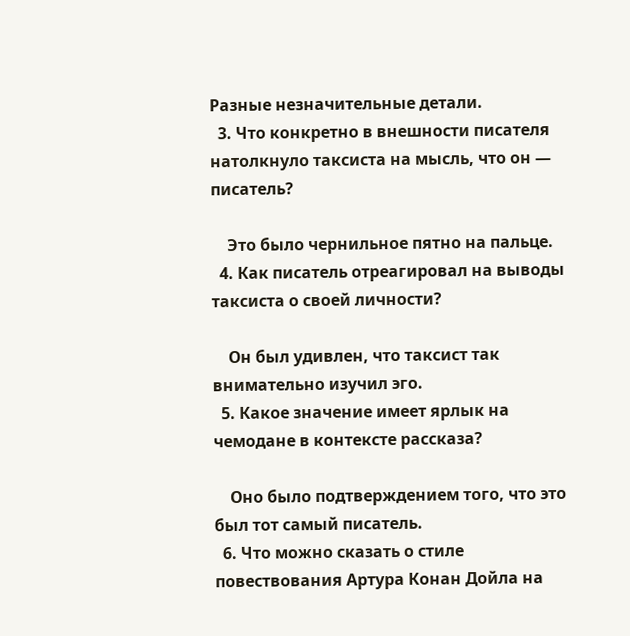Разные незначительные детали.
  3. Что конкретно в внешности писателя натолкнуло таксиста на мысль, что он — писатель?

    Это было чернильное пятно на пальце.
  4. Как писатель отреагировал на выводы таксиста о своей личности?

    Он был удивлен, что таксист так внимательно изучил эго.
  5. Какое значение имеет ярлык на чемодане в контексте рассказа?

    Оно было подтверждением того, что это был тот самый писатель.
  6. Что можно сказать о стиле повествования Артура Конан Дойла на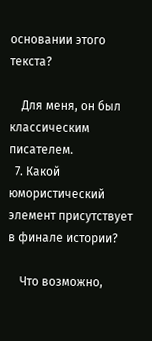основании этого текста?

    Для меня, он был классическим писателем.
  7. Какой юмористический элемент присутствует в финале истории?

    Что возможно,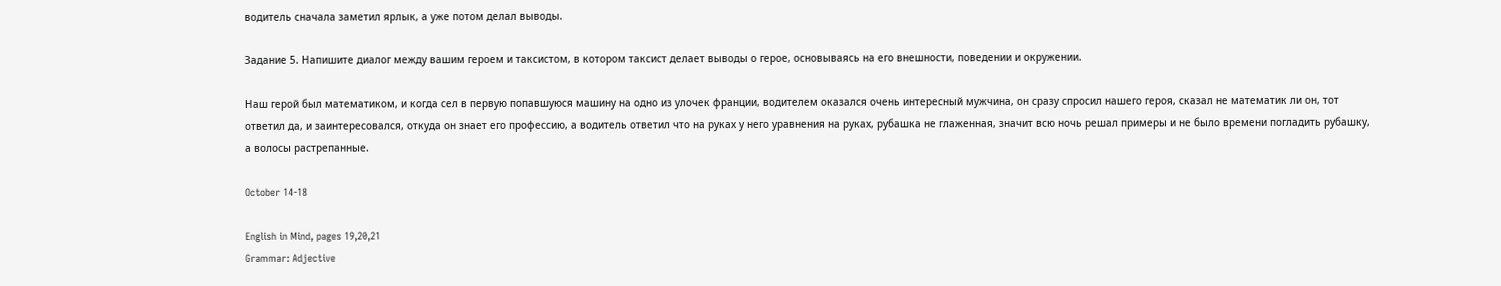водитель сначала заметил ярлык, а уже потом делал выводы.

Задание 5. Напишите диалог между вашим героем и таксистом, в котором таксист делает выводы о герое, основываясь на его внешности, поведении и окружении.

Наш герой был математиком, и когда сел в первую попавшуюся машину на одно из улочек франции, водителем оказался очень интересный мужчина, он сразу спросил нашего героя, сказал не математик ли он, тот ответил да, и заинтересовался, откуда он знает его профессию, а водитель ответил что на руках у него уравнения на руках, рубашка не глаженная, значит всю ночь решал примеры и не было времени погладить рубашку, а волосы растрепанные.

October 14-18

English in Mind, pages 19,20,21
Grammar: Adjective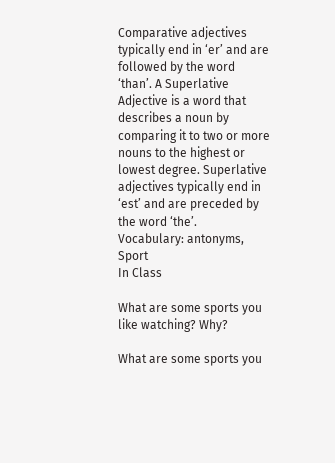Comparative adjectives typically end in ‘er’ and are followed by the word ‘than’. A Superlative Adjective is a word that describes a noun by comparing it to two or more nouns to the highest or lowest degree. Superlative adjectives typically end in ‘est’ and are preceded by the word ‘the’.
Vocabulary: antonyms, Sport
In Class

What are some sports you like watching? Why?

What are some sports you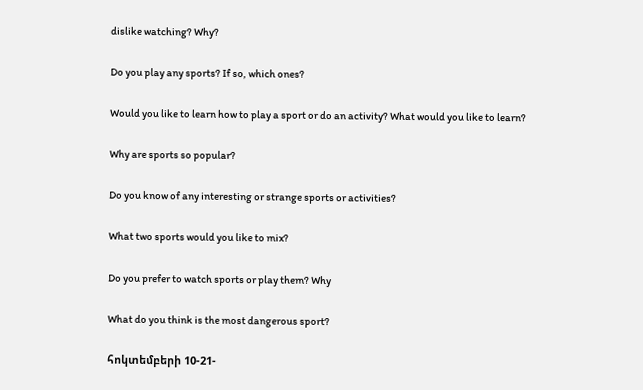dislike watching? Why?

Do you play any sports? If so, which ones?

Would you like to learn how to play a sport or do an activity? What would you like to learn?

Why are sports so popular?

Do you know of any interesting or strange sports or activities?

What two sports would you like to mix?

Do you prefer to watch sports or play them? Why

What do you think is the most dangerous sport?

հոկտեմբերի 10-21-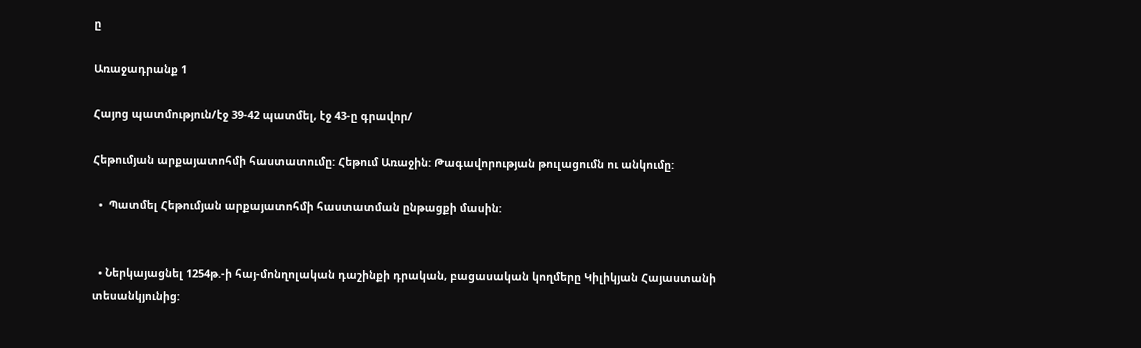ը

Առաջադրանք 1

Հայոց պատմություն/էջ 39-42 պատմել, էջ 43-ը գրավոր/

Հեթումյան արքայատոհմի հաստատումը: Հեթում Առաջին: Թագավորության թուլացումն ու անկումը:

  •  Պատմել Հեթումյան արքայատոհմի հաստատման ընթացքի մասին:


  • Ներկայացնել 1254թ.-ի հայ-մոնղոլական դաշինքի դրական, բացասական կողմերը Կիլիկյան Հայաստանի տեսանկյունից: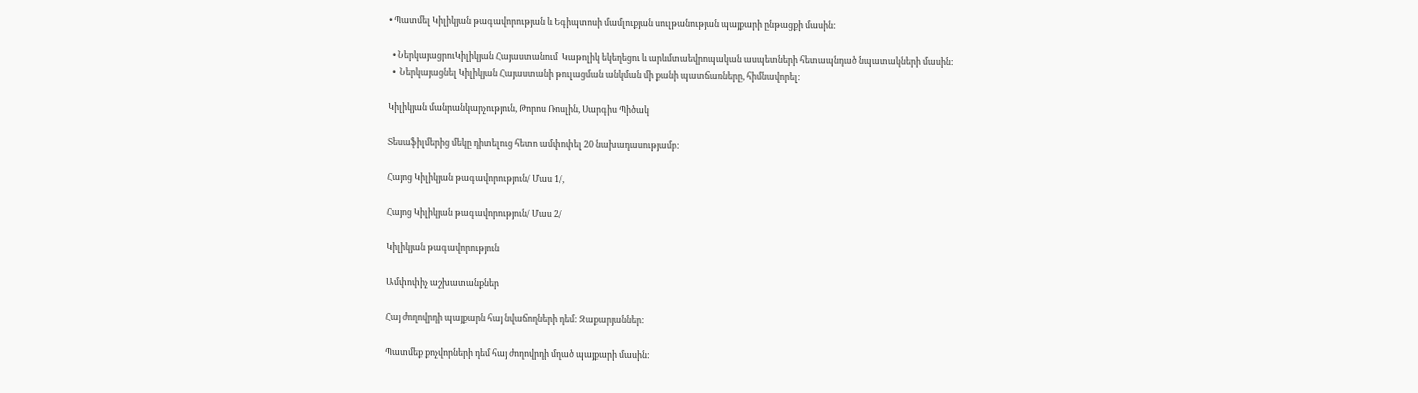• Պատմել Կիլիկյան թագավորության և Եգիպտոսի մամլուքյան սուլթանության պայքարի ընթացքի մասին:

  • ՆերկայացրուԿիլիկյան Հայաստանում  Կաթոլիկ եկեղեցու և արևմտաեվրոպական ասպետների հետապնդած նպատակների մասին:
  •  Ներկայացնել Կիլիկյան Հայաստանի թուլացման անկման մի քանի պատճառները, հիմնավորել:

Կիլիկյան մանրանկարչություն, Թորոս Ռոսլին, Սարգիս Պիծակ

Տեսաֆիլմերից մեկը դիտելուց հետո ամփոփել 20 նախադասությամբ:

Հայոց Կիլիկյան թագավորություն/ Մաս 1/,

Հայոց Կիլիկյան թագավորություն/ Մաս 2/

Կիլիկյան թագավորություն

Ամփոփիչ աշխատանքներ

Հայ ժողովրդի պայքարն հայ նվաճողների դեմ: Զաքարյաններ:

Պատմեք քոչվորների դեմ հայ ժողովրդի մղած պայքարի մասին: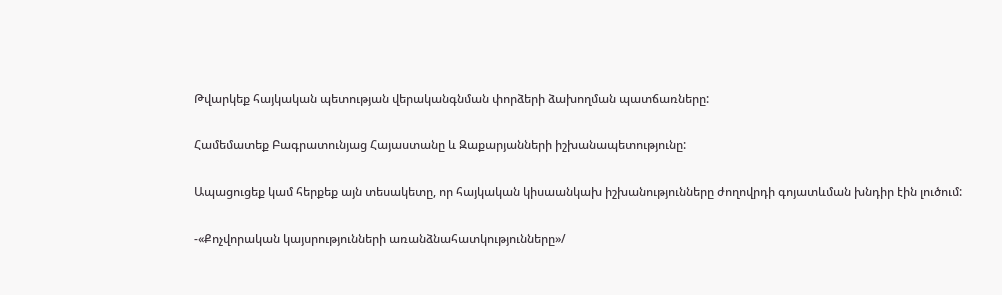Թվարկեք հայկական պետության վերականգնման փորձերի ձախողման պատճառները:

Համեմատեք Բագրատունյաց Հայաստանը և Զաքարյանների իշխանապետությունը:

Ապացուցեք կամ հերքեք այն տեսակետը, որ հայկական կիսաանկախ իշխանությունները ժողովրդի գոյատևման խնդիր էին լուծում:

-«Քոչվորական կայսրությունների առանձնահատկությունները»/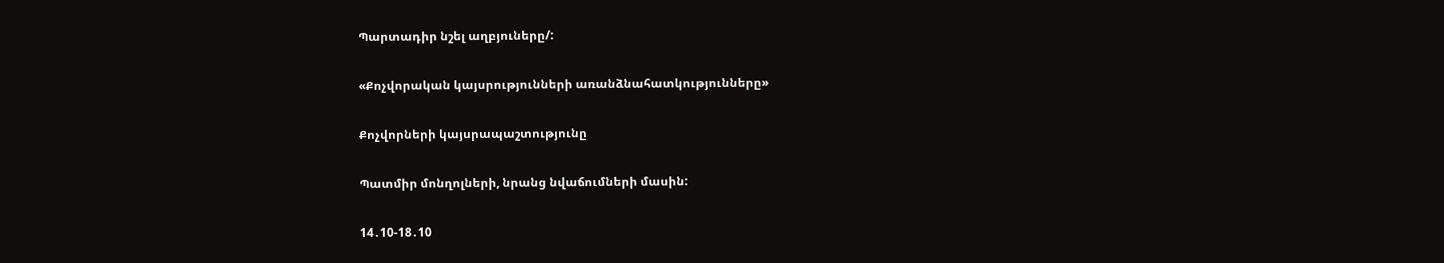Պարտադիր նշել աղբյուները/:

«Քոչվորական կայսրությունների առանձնահատկությունները»

Քոչվորների կայսրապաշտությունը

Պատմիր մոնղոլների, նրանց նվաճումների մասին:

14․10-18․10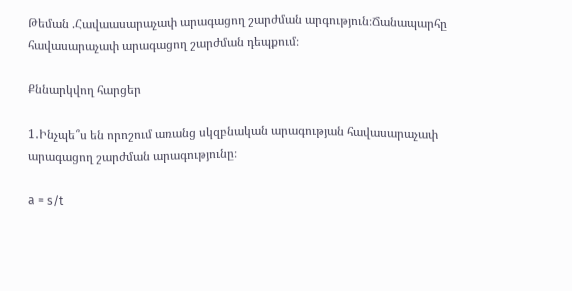Թեման .Հավաասարաչափ արագացող շարժման արգություն։Ճանապարհը հավասարաչափ արագացող շարժման դեպքում։

Քննարկվող հարցեր

1․Ինչպե՞ս են որոշում առանց սկզբնական արագության հավասարաչափ արագացող շարժման արագությունը։

a = s/t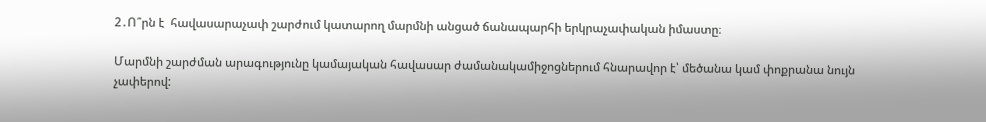2․Ո՞րն է  հավասարաչափ շարժում կատարող մարմնի անցած ճանապարհի երկրաչափական իմաստը։

Մարմնի շարժման արագությունը կամայական հավասար ժամանակամիջոցներում հնարավոր է՝ մեծանա կամ փոքրանա նույն չափերով: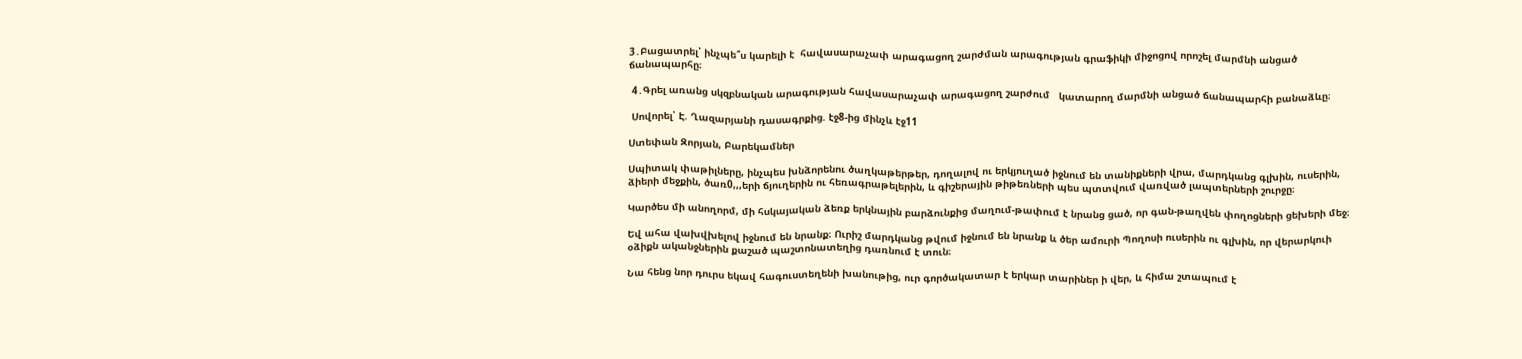3․Բացատրել՝ ինչպե՞ս կարելի է  հավասարաչափ արագացող շարժման արագության գրաֆիկի միջոցով որոշել մարմնի անցած ճանապարհը։

 4․Գրել առանց սկզբնական արագության հավասարաչափ արագացող շարժում   կատարող մարմնի անցած ճանապարհի բանաձևը։

 Սովորել՝ Է. Ղազարյանի դասագրքից. էջ8-ից մինչև էջ11

Ստեփան Զորյան, Բարեկամներ

Սպիտակ փաթիլները, ինչպես խնձորենու ծաղկաթերթեր, դողալով ու երկյուղած իջնում են տանիքների վրա, մարդկանց գլխին, ուսերին, ձիերի մեջքին, ծառ0,,,երի ճյուղերին ու հեռագրաթելերին, և գիշերային թիթեռների պես պտտվում վառված լապտերների շուրջը։

Կարծես մի անողորմ, մի հսկայական ձեռք երկնային բարձունքից մաղում-թափում է նրանց ցած, որ գան-թաղվեն փողոցների ցեխերի մեջ։

Եվ ահա վախվխելով իջնում են նրանք։ Ուրիշ մարդկանց թվում իջնում են նրանք և ծեր ամուրի Պողոսի ուսերին ու գլխին, որ վերարկուի օձիքն ականջներին քաշած պաշտոնատեղից դառնում է տուն։

Նա հենց նոր դուրս եկավ հագուստեղենի խանութից, ուր գործակատար է երկար տարիներ ի վեր, և հիմա շտապում է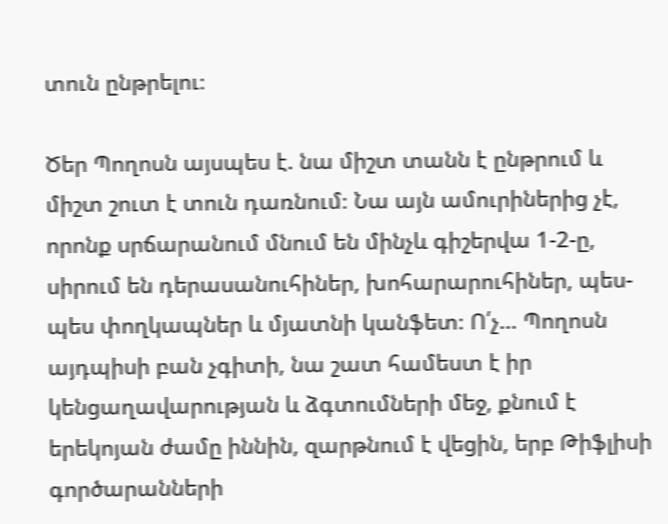տուն ընթրելու։

Ծեր Պողոսն այսպես է. նա միշտ տանն է ընթրում և միշտ շուտ է տուն դառնում։ Նա այն ամուրիներից չէ, որոնք սրճարանում մնում են մինչև գիշերվա 1-2-ը, սիրում են դերասանուհիներ, խոհարարուհիներ, պես-պես փողկապներ և մյատնի կանֆետ։ Ո՛չ… Պողոսն այդպիսի բան չգիտի, նա շատ համեստ է իր կենցաղավարության և ձգտումների մեջ, քնում է երեկոյան ժամը իննին, զարթնում է վեցին, երբ Թիֆլիսի գործարանների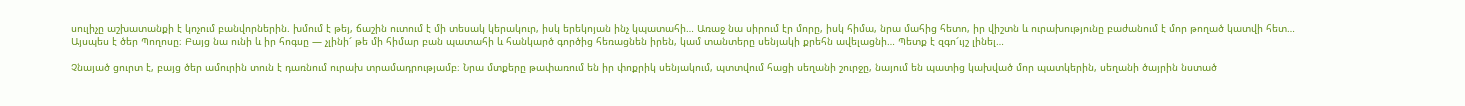սուլիչը աշխատանքի է կոչում բանվորներին. խմում է թեյ, ճաշին ուտում է մի տեսակ կերակուր, իսկ երեկոյան ինչ կպատահի… Առաջ նա սիրում էր մորը, իսկ հիմա, նրա մահից հետո, իր վիշտն և ուրախությունը բաժանում է մոր թողած կատվի հետ… Այսպես է ծեր Պողոսը։ Բայց նա ունի և իր հոգսը — չլինի՜ թե մի հիմար բան պատահի և հանկարծ գործից հեռացնեն իրեն, կամ տանտերը սենյակի քրեհն ավելացնի… Պետք է զգո՜ւյշ լինել…

Չնայած ցուրտ է, բայց ծեր ամուրին տուն է դառնում ուրախ տրամադրությամբ։ Նրա մտքերը թափառում են իր փոքրիկ սենյակում, պտտվում հացի սեղանի շուրջը, նայում են պատից կախված մոր պատկերին, սեղանի ծայրին նստած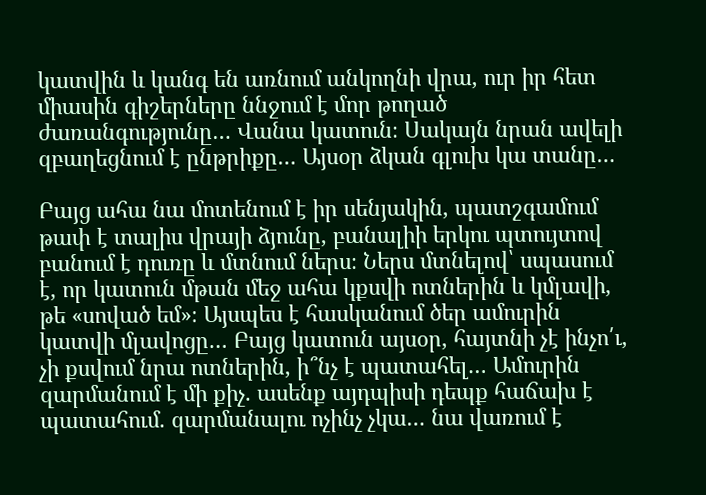կատվին և կանգ են առնում անկողնի վրա, ուր իր հետ միասին գիշերները ննջում է մոր թողած ժառանգությունը… Վանա կատուն։ Սակայն նրան ավելի զբաղեցնում է ընթրիքը… Այսօր ձկան գլուխ կա տանը…

Բայց ահա նա մոտենում է իր սենյակին, պատշգամում թափ է տալիս վրայի ձյունը, բանալիի երկու պտույտով բանում է դուռը և մտնում ներս։ Ներս մտնելով՝ սպասում է, որ կատուն մթան մեջ ահա կքսվի ոտներին և կմլավի, թե «սոված եմ»։ Այսպես է հասկանում ծեր ամուրին կատվի մլավոցը… Բայց կատուն այսօր, հայտնի չէ ինչո՛ւ, չի քսվում նրա ոտներին, ի՞նչ է պատահել… Ամուրին զարմանում է մի քիչ. ասենք այդպիսի դեպք հաճախ է պատահում. զարմանալու ոչինչ չկա… նա վառում է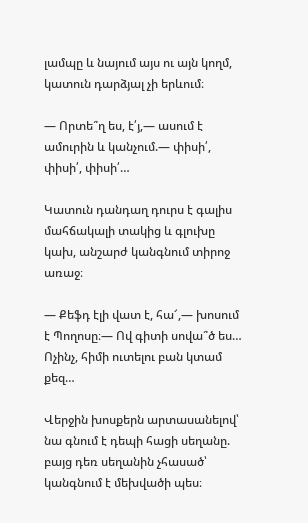լամպը և նայում այս ու այն կողմ, կատուն դարձյալ չի երևում։

— Որտե՞ղ ես, է՛յ,— ասում է ամուրին և կանչում.— փիսի՛, փիսի՛, փիսի՛…

Կատուն դանդաղ դուրս է գալիս մահճակալի տակից և գլուխը կախ, անշարժ կանգնում տիրոջ առաջ։

— Քեֆդ էլի վատ է, հա՜,— խոսում է Պողոսը։— Ով գիտի սովա՞ծ ես… Ոչինչ, հիմի ուտելու բան կտամ քեզ…

Վերջին խոսքերն արտասանելով՝ նա գնում է դեպի հացի սեղանը. բայց դեռ սեղանին չհասած՝ կանգնում է մեխվածի պես։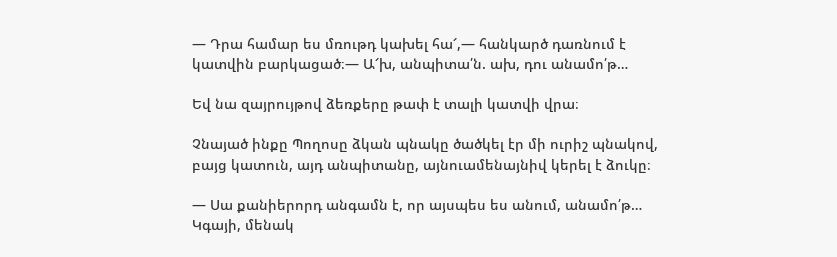— Դրա համար ես մռութդ կախել հա՜,— հանկարծ դառնում է կատվին բարկացած։— Ա՜խ, անպիտա՛ն. ախ, դու անամո՛թ…

Եվ նա զայրույթով ձեռքերը թափ է տալի կատվի վրա։

Չնայած ինքը Պողոսը ձկան պնակը ծածկել էր մի ուրիշ պնակով, բայց կատուն, այդ անպիտանը, այնուամենայնիվ կերել է ձուկը։

— Սա քանիերորդ անգամն է, որ այսպես ես անում, անամո՛թ… Կգայի, մենակ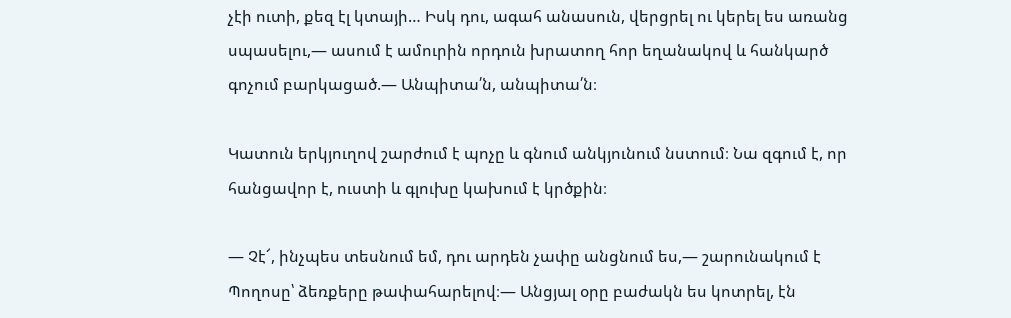չէի ուտի, քեզ էլ կտայի… Իսկ դու, ագահ անասուն, վերցրել ու կերել ես առանց սպասելու,— ասում է ամուրին որդուն խրատող հոր եղանակով և հանկարծ գոչում բարկացած.— Անպիտա՛ն, անպիտա՛ն։

Կատուն երկյուղով շարժում է պոչը և գնում անկյունում նստում։ Նա զգում է, որ հանցավոր է, ուստի և գլուխը կախում է կրծքին։

— Չէ՜, ինչպես տեսնում եմ, դու արդեն չափը անցնում ես,— շարունակում է Պողոսը՝ ձեռքերը թափահարելով։— Անցյալ օրը բաժակն ես կոտրել, էն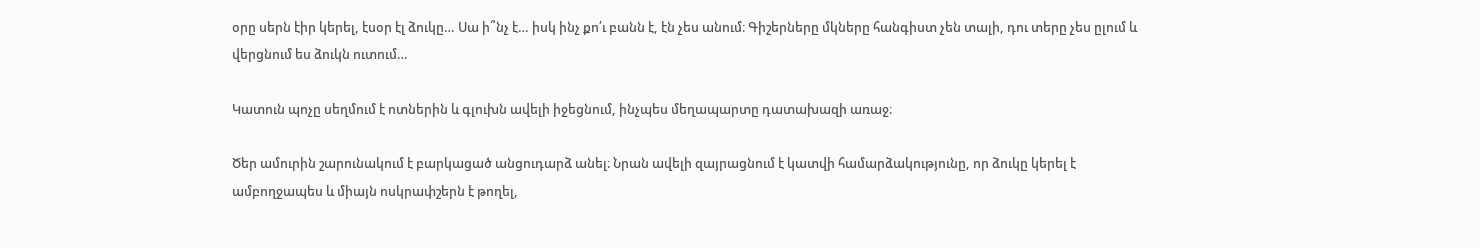օրը սերն էիր կերել, էսօր էլ ձուկը… Սա ի՞նչ է… իսկ ինչ քո՛ւ բանն է, էն չես անում։ Գիշերները մկները հանգիստ չեն տալի, դու տերը չես ըլում և վերցնում ես ձուկն ուտում…

Կատուն պոչը սեղմում է ոտներին և գլուխն ավելի իջեցնում, ինչպես մեղապարտը դատախազի առաջ։

Ծեր ամուրին շարունակում է բարկացած անցուդարձ անել։ Նրան ավելի զայրացնում է կատվի համարձակությունը, որ ձուկը կերել է ամբողջապես և միայն ոսկրափշերն է թողել,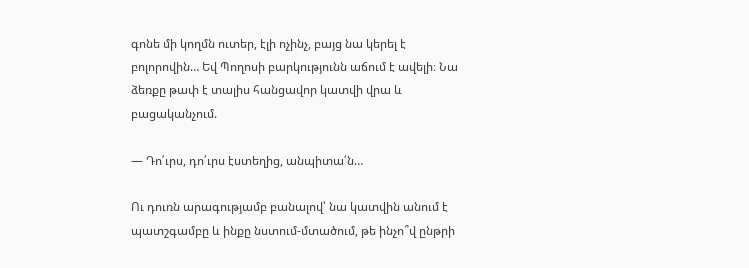գոնե մի կողմն ուտեր, էլի ոչինչ, բայց նա կերել է բոլորովին… Եվ Պողոսի բարկությունն աճում է ավելի։ Նա ձեռքը թափ է տալիս հանցավոր կատվի վրա և բացականչում.

— Դո՛ւրս, դո՛ւրս էստեղից, անպիտա՛ն…

Ու դուռն արագությամբ բանալով՝ նա կատվին անում է պատշգամբը և ինքը նստում-մտածում, թե ինչո՞վ ընթրի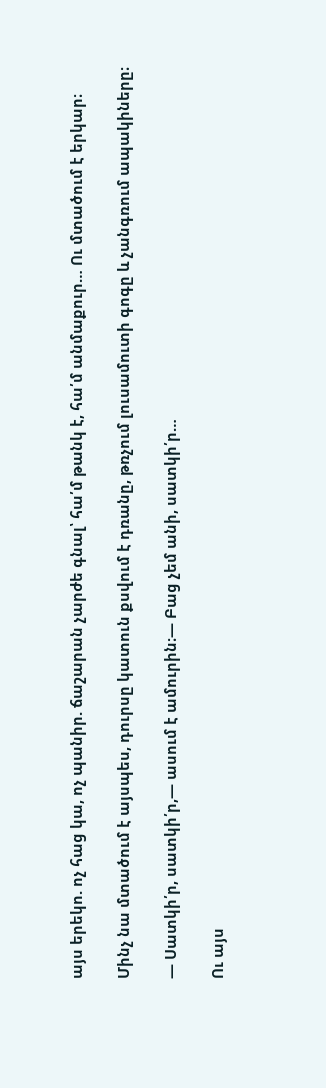այս երեկո. ոչ հաց կա, ոչ պանիր. ճաշարան չարժե գնալ՝ հա՛մ թանկ է, հա՛մ անմաքուր… Ու մտածում է երկար։

Մինչ նա մտածում է այսպես, դուրսը կատուն քսվում է դռանը, թռչում լուսամուտի գոգը և չանգռում ապակիները։

— Սատկի՛ր, սատկի՛ր,— ասում է ամուրին։— Բաց չեմ անի, սատկի՛ր…

Ու այս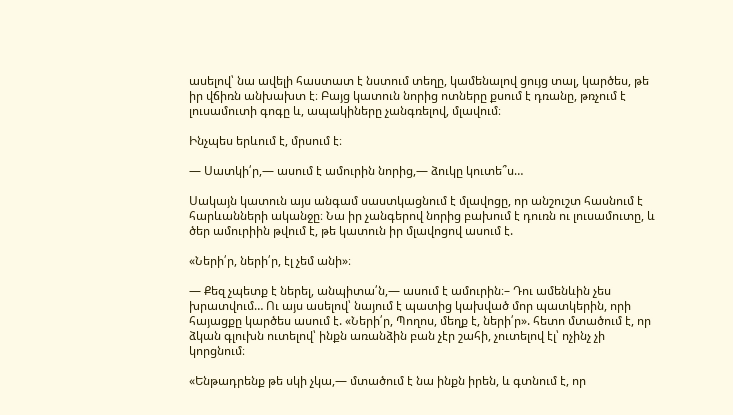ասելով՝ նա ավելի հաստատ է նստում տեղը, կամենալով ցույց տալ, կարծես, թե իր վճիռն անխախտ է։ Բայց կատուն նորից ոտները քսում է դռանը, թռչում է լուսամուտի գոգը և, ապակիները չանգռելով, մլավում։

Ինչպես երևում է, մրսում է։

— Սատկի՛ր,— ասում է ամուրին նորից,— ձուկը կուտե՞ս…

Սակայն կատուն այս անգամ սաստկացնում է մլավոցը, որ անշուշտ հասնում է հարևանների ականջը։ Նա իր չանգերով նորից բախում է դուռն ու լուսամուտը, և ծեր ամուրիին թվում է, թե կատուն իր մլավոցով ասում է.

«Ների՛ր, ների՛ր, էլ չեմ անի»։

— Քեզ չպետք է ներել, անպիտա՛ն,— ասում է ամուրին։– Դու ամենևին չես խրատվում… Ու այս ասելով՝ նայում է պատից կախված մոր պատկերին, որի հայացքը կարծես ասում է. «Ների՛ր, Պողոս, մեղք է, ների՛ր». հետո մտածում է, որ ձկան գլուխն ուտելով՝ ինքն առանձին բան չէր շահի, չուտելով էլ՝ ոչինչ չի կորցնում։

«Ենթադրենք թե սկի չկա,— մտածում է նա ինքն իրեն, և գտնում է, որ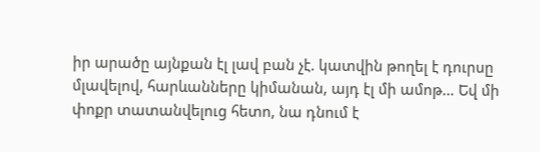իր արածը այնքան էլ լավ բան չէ. կատվին թողել է դուրսը մլավելով, հարևանները կիմանան, այդ էլ մի ամոթ… Եվ մի փոքր տատանվելուց հետո, նա դնում է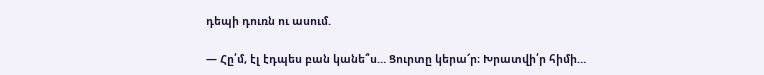դեպի դուռն ու ասում.

— Հը՛մ, էլ էդպես բան կանե՞ս… Ցուրտը կերա՜ր։ Խրատվի՛ր հիմի…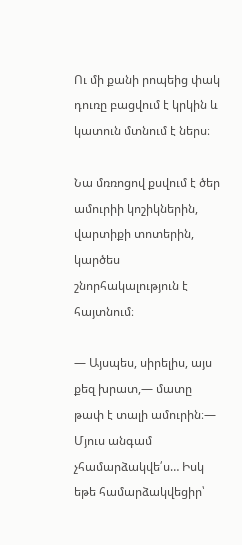Ու մի քանի րոպեից փակ դուռը բացվում է կրկին և կատուն մտնում է ներս։

Նա մռռոցով քսվում է ծեր ամուրիի կոշիկներին, վարտիքի տոտերին, կարծես շնորհակալություն է հայտնում։

— Այսպես, սիրելիս, այս քեզ խրատ,— մատը թափ է տալի ամուրին։— Մյուս անգամ չհամարձակվե՛ս… Իսկ եթե համարձակվեցիր՝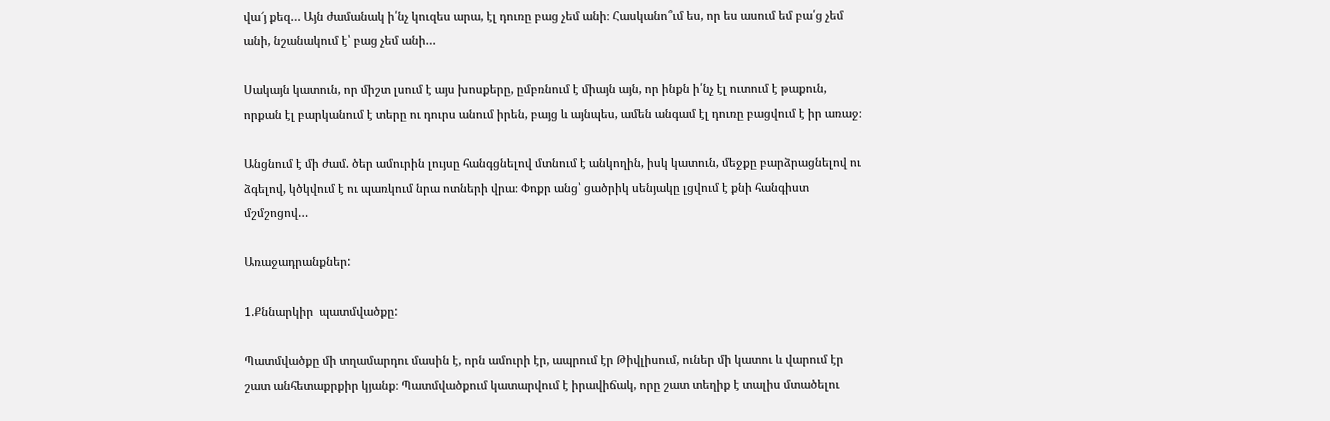վա՜յ քեզ… Այն ժամանակ ի՛նչ կուզես արա, էլ դուռը բաց չեմ անի։ Հասկանո՞ւմ ես, որ ես ասում եմ բա՛ց չեմ անի, նշանակում է՝ բաց չեմ անի…

Սակայն կատուն, որ միշտ լսում է այս խոսքերը, ըմբռնում է միայն այն, որ ինքն ի՛նչ էլ ուտում է թաքուն, որքան էլ բարկանում է տերը ու դուրս անում իրեն, բայց և այնպես, ամեն անգամ էլ դուռը բացվում է իր առաջ։

Անցնում է մի ժամ. ծեր ամուրին լույսը հանգցնելով մտնում է անկողին, իսկ կատուն, մեջքը բարձրացնելով ու ձգելով, կծկվում է ու պառկում նրա ոտների վրա։ Փոքր անց՝ ցածրիկ սենյակը լցվում է քնի հանգիստ մշմշոցով…

Առաջադրանքներ:

1.Քննարկիր  պատմվածքը:

Պատմվածքը մի տղամարդու մասին է, որն ամուրի էր, ապրում էր Թիվլիսում, ուներ մի կատու և վարում էր շատ անհետաքրքիր կյանք։ Պատմվածքում կատարվում է իրավիճակ, որը շատ տեղիք է տալիս մտածելու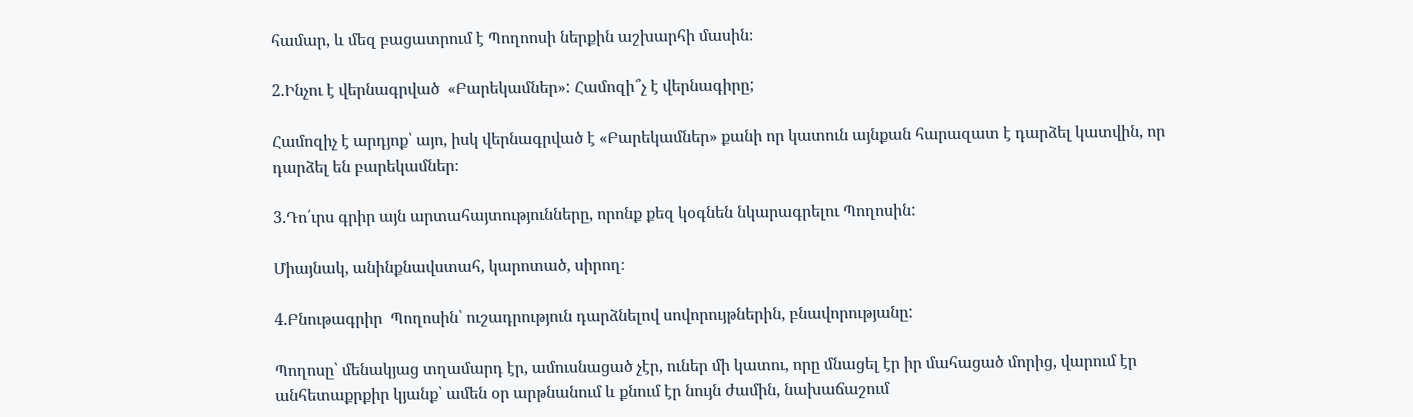համար, և մեզ բացատրում է Պողոոսի ներքին աշխարհի մասին։

2.Ինչու է վերնագրված  «Բարեկամներ»: Համոզի՞չ է վերնագիրը;

Համոզիչ է արդյոք՝ այո, իսկ վերնագրված է «Բարեկամներ» քանի որ կատուն այնքան հարազատ է դարձել կատվին, որ դարձել են բարեկամներ։

3.Դո՛ւրս գրիր այն արտահայտությունները, որոնք քեզ կօգնեն նկարագրելու Պողոսին:

Միայնակ, անինքնավստահ, կարոտած, սիրող։

4.Բնութագրիր  Պողոսին՝ ուշադրություն դարձնելով սովորույթներին, բնավորությանը:

Պողոսը՝ մենակյաց տղամարդ էր, ամուսնացած չէր, ուներ մի կատու, որը մնացել էր իր մահացած մորից, վարում էր անհետաքրքիր կյանք՝ ամեն օր արթնանում և քնում էր նույն ժամին, նախաճաշում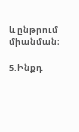և ընթրում միանման։

5.Ինքդ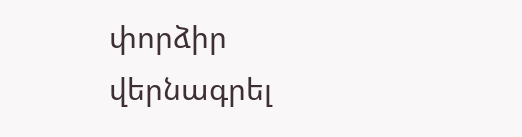փորձիր վերնագրել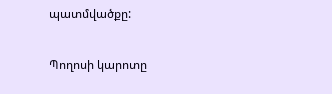պատմվածքը:

Պողոսի կարոտը